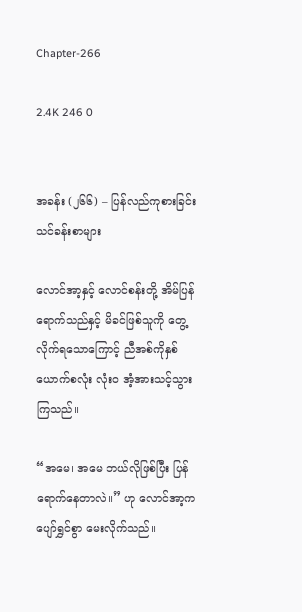Chapter-266

2.4K 246 0


အခန်း (၂၆၆) – ပြန်လည်ကုစားခြင်းသင်ခန်းစာများ

လောင်အာ့နှင့် လောင်စန်းတို့ အိမ်ပြန်ရောက်သည်နှင့် မိခင်ဖြစ်သူကို တွေ့လိုက်ရသောကြောင့် ညီအစ်ကိုနှစ်ယောက်စလုံး လုံးဝ အံ့အားသင့်သွားကြသည်။

“အမေ၊ အမေ ဘယ်လိုဖြစ်ပြီး ပြန်ရောက်နေတာလဲ။” ဟု လောင်အာ့က ပျော်ရွှင်စွာ မေးလိုက်သည်။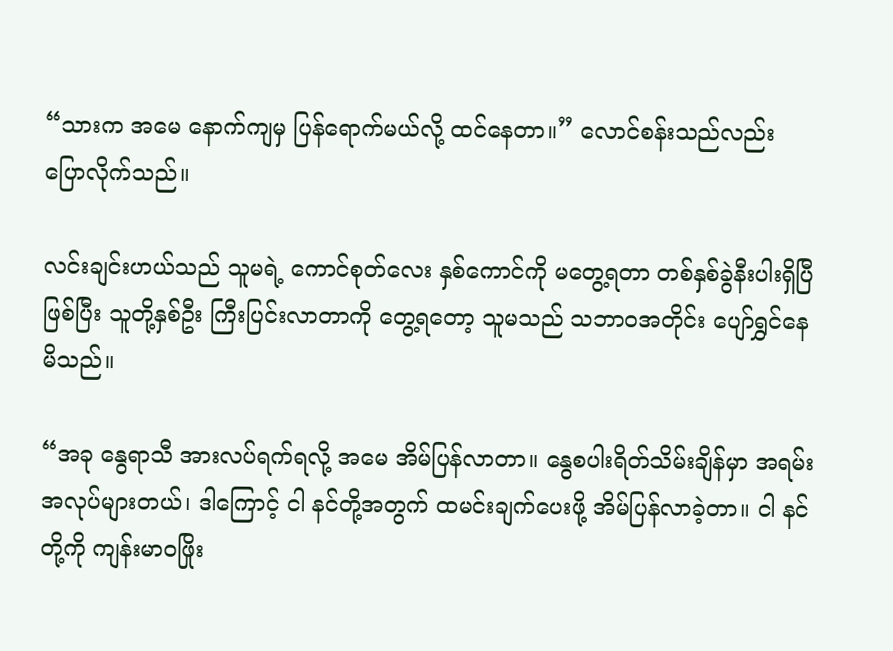“သားက အမေ နောက်ကျမှ ပြန်ရောက်မယ်လို့ ထင်နေတာ။” လောင်စန်းသည်လည်း ပြောလိုက်သည်။

လင်းချင်းဟယ်သည် သူမရဲ့ ကောင်စုတ်လေး နှစ်ကောင်ကို မတွေ့ရတာ တစ်နှစ်ခွဲနီးပါးရှိပြီဖြစ်ပြီး သူတို့နှစ်ဦး ကြီးပြင်းလာတာကို တွေ့ရတော့ သူမသည် သဘာဝအတိုင်း ပျော်ရွှင်နေမိသည်။

“အခု နွေရာသီ အားလပ်ရက်ရလို့ အမေ အိမ်ပြန်လာတာ။ နွေစပါးရိတ်သိမ်းချိန်မှာ အရမ်းအလုပ်များတယ်၊ ဒါကြောင့် ငါ နင်တို့အတွက် ထမင်းချက်ပေးဖို့ အိမ်ပြန်လာခဲ့တာ။ ငါ နင်တို့ကို ကျန်းမာဝဖြိုး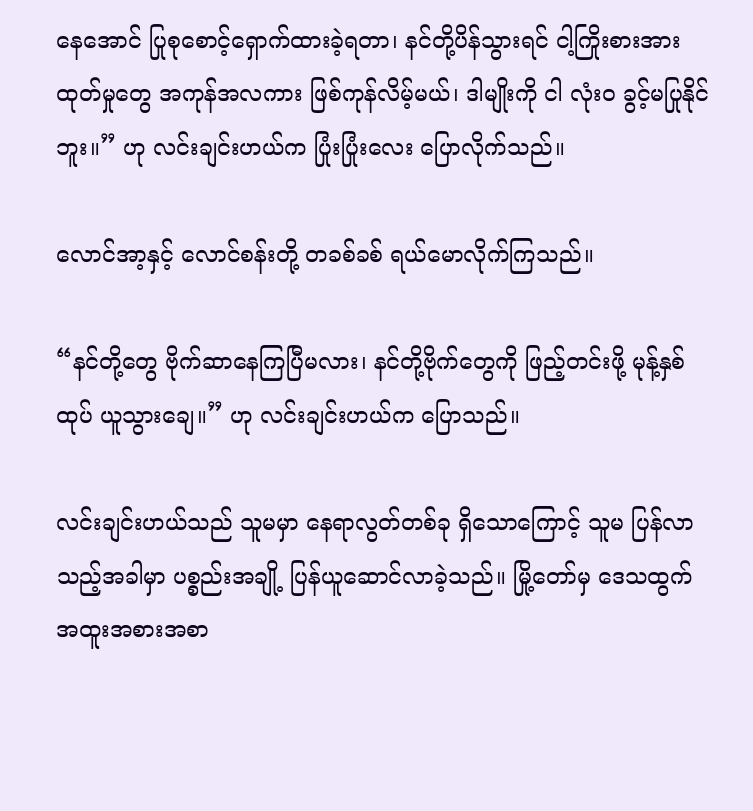နေအောင် ပြုစုစောင့်ရှောက်ထားခဲ့ရတာ၊ နင်တို့ပိန်သွားရင် ငါ့ကြိုးစားအားထုတ်မှုတွေ အကုန်အလကား ဖြစ်ကုန်လိမ့်မယ်၊ ဒါမျိုးကို ငါ လုံးဝ ခွင့်မပြုနိုင်ဘူး။” ဟု လင်းချင်းဟယ်က ပြုံးပြုံးလေး ပြောလိုက်သည်။

လောင်အာ့နှင့် လောင်စန်းတို့ တခစ်ခစ် ရယ်မောလိုက်ကြသည်။

“နင်တို့တွေ ဗိုက်ဆာနေကြပြီမလား၊ နင်တို့ဗိုက်တွေကို ဖြည့်တင်းဖို့ မုန့်နှစ်ထုပ် ယူသွားချေ။” ဟု လင်းချင်းဟယ်က ပြောသည်။

လင်းချင်းဟယ်သည် သူမမှာ နေရာလွတ်တစ်ခု ရှိသောကြောင့် သူမ ပြန်လာသည့်အခါမှာ ပစ္စည်းအချို့ ပြန်ယူဆောင်လာခဲ့သည်။ မြို့တော်မှ ဒေသထွက် အထူးအစားအစာ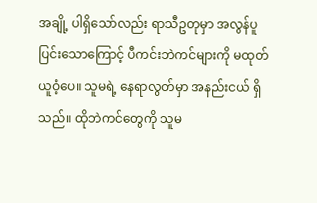အချို့ ပါရှိသော်လည်း ရာသီဥတုမှာ အလွန်ပူပြင်းသောကြောင့် ပီကင်းဘဲကင်များကို မထုတ်ယူဝံ့ပေ။ သူမရဲ့ နေရာလွတ်မှာ အနည်းငယ် ရှိသည်။ ထိုဘဲကင်တွေကို သူမ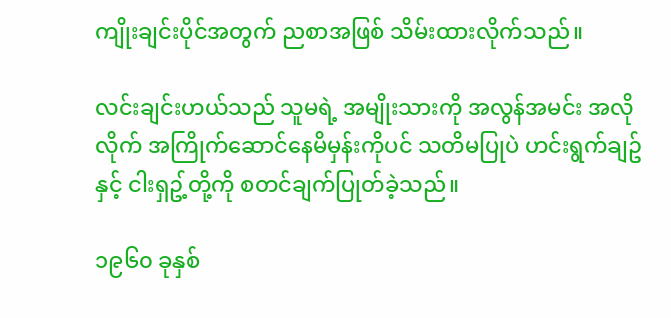ကျိုးချင်းပိုင်အတွက် ညစာအဖြစ် သိမ်းထားလိုက်သည်။

လင်းချင်းဟယ်သည် သူမရဲ့ အမျိုးသားကို အလွန်အမင်း အလိုလိုက် အကြိုက်ဆောင်နေမိမှန်းကိုပင် သတိမပြုပဲ ဟင်းရွက်ချဥ်နှင့် ငါးရှဥ့်တို့ကို စတင်ချက်ပြုတ်ခဲ့သည်။

၁၉၆၀ ခုနှစ်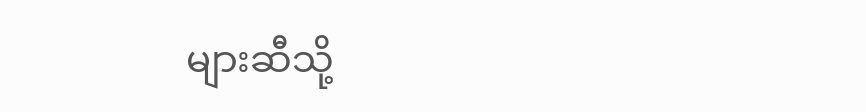များဆီသို့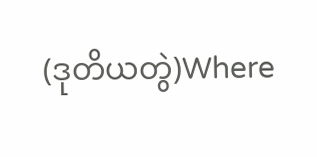(ဒုတိယတွဲ)Where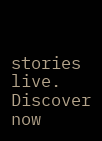stories live. Discover now